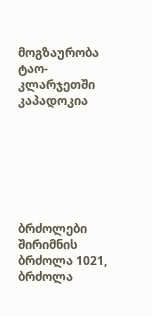მოგზაურობა ტაო-კლარჯეთში
კაპადოკია







ბრძოლები
შირიმნის ბრძოლა 1021, ბრძოლა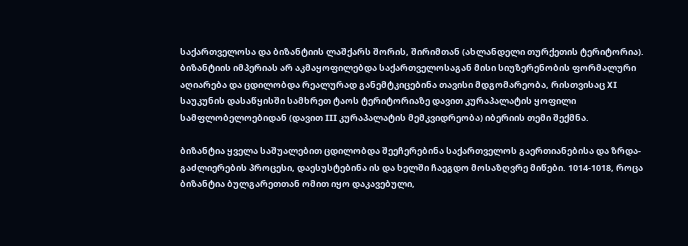საქართველოსა და ბიზანტიის ლაშქარს შორის, შირიმთან (ახლანდელი თურქეთის ტერიტორია). ბიზანტიის იმპერიას არ აკმაყოფილებდა საქართველოსაგან მისი სიუზერენობის ფორმალური აღიარება და ცდილობდა რეალურად განემტკიცებინა თავისი მდგომარეობა, რისთვისაც XI საუკუნის დასაწყისში სამხრეთ ტაოს ტერიტორიაზე დავით კურაპალატის ყოფილი სამფლობელოებიდან (დავით III კურაპალატის მემკვიდრეობა) იბერიის თემი შექმნა.

ბიზანტია ყველა საშუალებით ცდილობდა შეეჩერებინა საქართველოს გაერთიანებისა და ზრდა-გაძლიერების პროცესი, დაესუსტებინა ის და ხელში ჩაეგდო მოსაზღვრე მიწები. 1014-1018, როცა ბიზანტია ბულგარეთთან ომით იყო დაკავებული,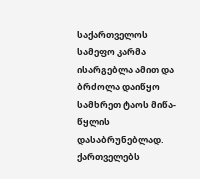საქართველოს სამეფო კარმა ისარგებლა ამით და ბრძოლა დაიწყო სამხრეთ ტაოს მიწა-წყლის დასაბრუნებლად. ქართველებს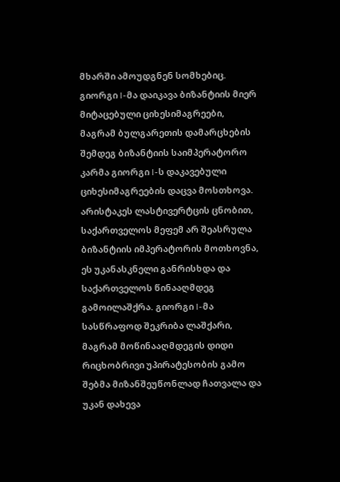მხარში ამოუდგნენ სომხებიც. გიორგი I-მა დაიკავა ბიზანტიის მიერ მიტაცებული ციხესიმაგრეები, მაგრამ ბულგარეთის დამარცხების შემდეგ ბიზანტიის საიმპერატორო კარმა გიორგი I-ს დაკავებული ციხესიმაგრეების დაცვა მოსთხოვა. არისტაკეს ლასტივერტცის ცნობით, საქართველოს მეფემ არ შეასრულა ბიზანტიის იმპერატორის მოთხოვნა, ეს უკანასკნელი განრისხდა და საქართველოს წინააღმდეგ გამოილაშქრა. გიორგი I-მა სასწრაფოდ შეკრიბა ლაშქარი, მაგრამ მოწინააღმდეგის დიდი რიცხობრივი უპირატესობის გამო შებმა მიზანშეუწონლად ჩათვალა და უკან დახევა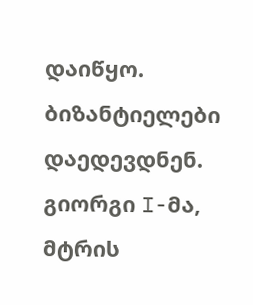დაიწყო. ბიზანტიელები დაედევდნენ. გიორგი I-მა, მტრის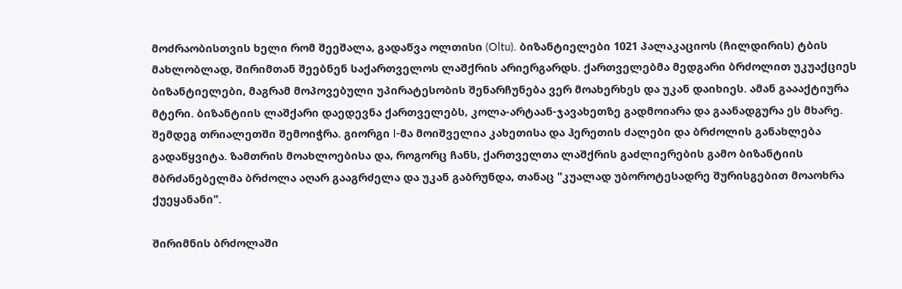მოძრაობისთვის ხელი რომ შეეშალა, გადაწვა ოლთისი (Oltu). ბიზანტიელები 1021 პალაკაციოს (ჩილდირის) ტბის მახლობლად, შირიმთან შეებნენ საქართველოს ლაშქრის არიერგარდს. ქართველებმა მედგარი ბრძოლით უკუაქციეს ბიზანტიელები, მაგრამ მოპოვებული უპირატესობის შენარჩუნება ვერ მოახერხეს და უკან დაიხიეს. ამან გაააქტიურა მტერი. ბიზანტიის ლაშქარი დაედევნა ქართველებს, კოლა-არტაან-ჯავახეთზე გადმოიარა და გაანადგურა ეს მხარე. შემდეგ თრიალეთში შემოიჭრა. გიორგი I-მა მოიშველია კახეთისა და ჰერეთის ძალები და ბრძოლის განახლება გადაწყვიტა. ზამთრის მოახლოებისა და, როგორც ჩანს, ქართველთა ლაშქრის გაძლიერების გამო ბიზანტიის მბრძანებელმა ბრძოლა აღარ გააგრძელა და უკან გაბრუნდა, თანაც "კუალად უბოროტესადრე შურისგებით მოაოხრა ქუეყანანი".

შირიმნის ბრძოლაში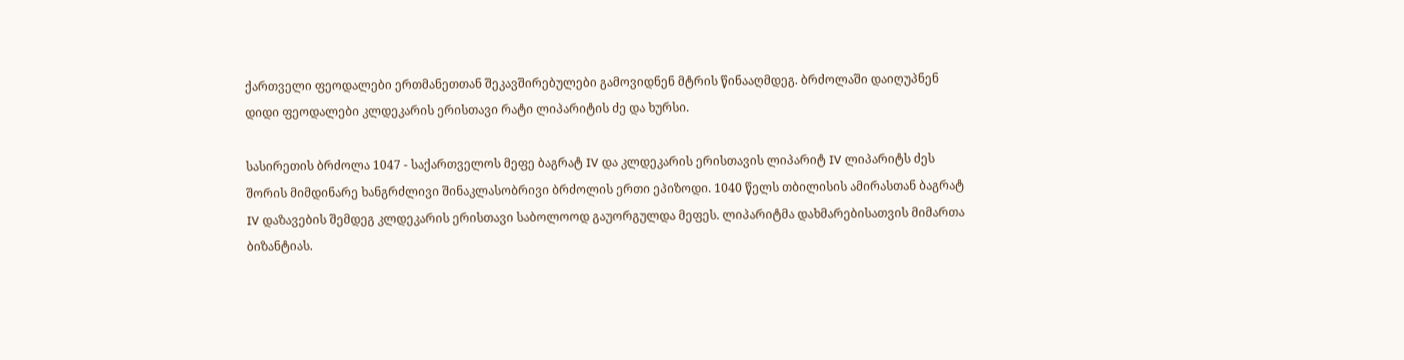ქართველი ფეოდალები ერთმანეთთან შეკავშირებულები გამოვიდნენ მტრის წინააღმდეგ. ბრძოლაში დაიღუპნენ დიდი ფეოდალები კლდეკარის ერისთავი რატი ლიპარიტის ძე და ხურსი.

სასირეთის ბრძოლა 1047 - საქართველოს მეფე ბაგრატ IV და კლდეკარის ერისთავის ლიპარიტ IV ლიპარიტს ძეს შორის მიმდინარე ხანგრძლივი შინაკლასობრივი ბრძოლის ერთი ეპიზოდი. 1040 წელს თბილისის ამირასთან ბაგრატ IV დაზავების შემდეგ კლდეკარის ერისთავი საბოლოოდ გაუორგულდა მეფეს. ლიპარიტმა დახმარებისათვის მიმართა ბიზანტიას.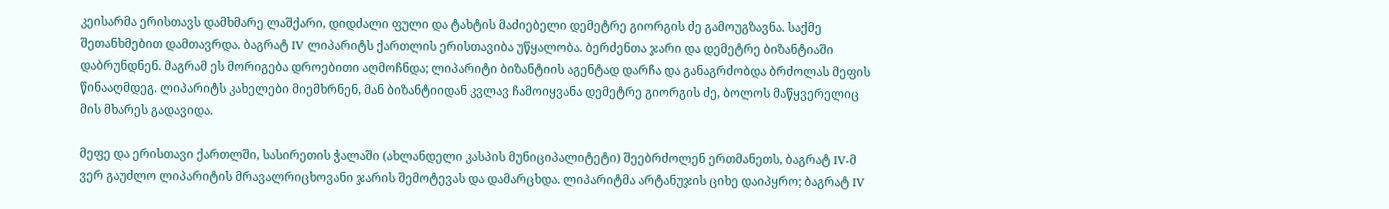კეისარმა ერისთავს დამხმარე ლაშქარი, დიდძალი ფული და ტახტის მაძიებელი დემეტრე გიორგის ძე გამოუგზავნა. საქმე შეთანხმებით დამთავრდა. ბაგრატ IV ლიპარიტს ქართლის ერისთავიბა უწყალობა. ბერძენთა ჯარი და დემეტრე ბიზანტიაში დაბრუნდნენ. მაგრამ ეს მორიგება დროებითი აღმოჩნდა; ლიპარიტი ბიზანტიის აგენტად დარჩა და განაგრძობდა ბრძოლას მეფის წინააღმდეგ. ლიპარიტს კახელები მიემხრნენ, მან ბიზანტიიდან კვლავ ჩამოიყვანა დემეტრე გიორგის ძე, ბოლოს მაწყვერელიც მის მხარეს გადავიდა.

მეფე და ერისთავი ქართლში, სასირეთის ჭალაში (ახლანდელი კასპის მუნიციპალიტეტი) შეებრძოლენ ერთმანეთს, ბაგრატ IV-მ ვერ გაუძლო ლიპარიტის მრავალრიცხოვანი ჯარის შემოტევას და დამარცხდა. ლიპარიტმა არტანუჯის ციხე დაიპყრო; ბაგრატ IV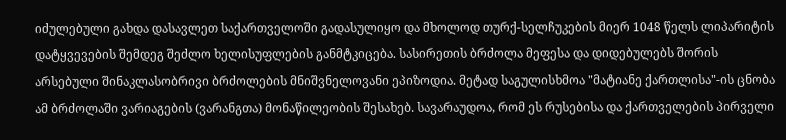იძულებული გახდა დასავლეთ საქართველოში გადასულიყო და მხოლოდ თურქ-სელჩუკების მიერ 1048 წელს ლიპარიტის დატყვევების შემდეგ შეძლო ხელისუფლების განმტკიცება. სასირეთის ბრძოლა მეფესა და დიდებულებს შორის არსებული შინაკლასობრივი ბრძოლების მნიშვნელოვანი ეპიზოდია. მეტად საგულისხმოა "მატიანე ქართლისა"-ის ცნობა ამ ბრძოლაში ვარიაგების (ვარანგთა) მონაწილეობის შესახებ. სავარაუდოა, რომ ეს რუსებისა და ქართველების პირველი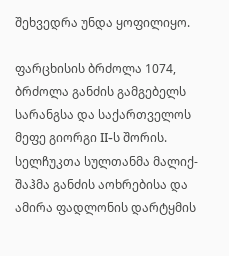შეხვედრა უნდა ყოფილიყო.

ფარცხისის ბრძოლა 1074, ბრძოლა განძის გამგებელს სარანგსა და საქართველოს მეფე გიორგი II-ს შორის. სელჩუკთა სულთანმა მალიქ-შაჰმა განძის აოხრებისა და ამირა ფადლონის დარტყმის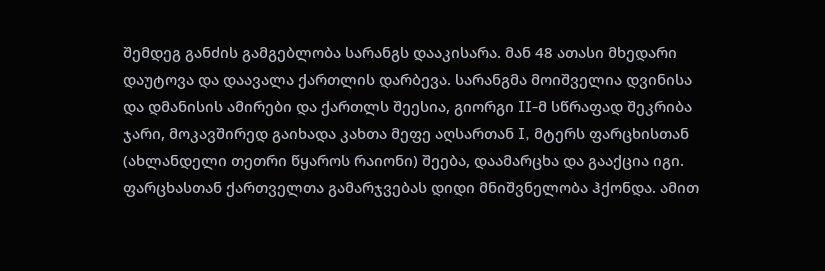შემდეგ განძის გამგებლობა სარანგს დააკისარა. მან 48 ათასი მხედარი დაუტოვა და დაავალა ქართლის დარბევა. სარანგმა მოიშველია დვინისა და დმანისის ამირები და ქართლს შეესია, გიორგი II-მ სწრაფად შეკრიბა ჯარი, მოკავშირედ გაიხადა კახთა მეფე აღსართან I, მტერს ფარცხისთან (ახლანდელი თეთრი წყაროს რაიონი) შეება, დაამარცხა და გააქცია იგი. ფარცხასთან ქართველთა გამარჯვებას დიდი მნიშვნელობა ჰქონდა. ამით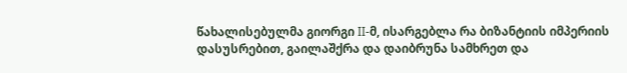წახალისებულმა გიორგი II-მ, ისარგებლა რა ბიზანტიის იმპერიის დასუსრებით, გაილაშქრა და დაიბრუნა სამხრეთ და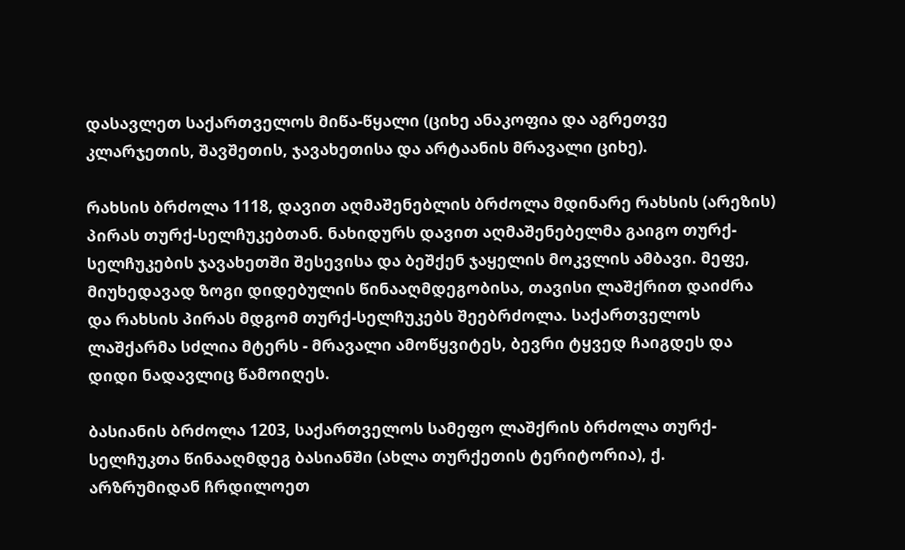დასავლეთ საქართველოს მიწა-წყალი (ციხე ანაკოფია და აგრეთვე კლარჯეთის, შავშეთის, ჯავახეთისა და არტაანის მრავალი ციხე).

რახსის ბრძოლა 1118, დავით აღმაშენებლის ბრძოლა მდინარე რახსის (არეზის) პირას თურქ-სელჩუკებთან. ნახიდურს დავით აღმაშენებელმა გაიგო თურქ-სელჩუკების ჯავახეთში შესევისა და ბეშქენ ჯაყელის მოკვლის ამბავი. მეფე, მიუხედავად ზოგი დიდებულის წინააღმდეგობისა, თავისი ლაშქრით დაიძრა და რახსის პირას მდგომ თურქ-სელჩუკებს შეებრძოლა. საქართველოს ლაშქარმა სძლია მტერს - მრავალი ამოწყვიტეს, ბევრი ტყვედ ჩაიგდეს და დიდი ნადავლიც წამოიღეს.

ბასიანის ბრძოლა 1203, საქართველოს სამეფო ლაშქრის ბრძოლა თურქ-სელჩუკთა წინააღმდეგ ბასიანში (ახლა თურქეთის ტერიტორია), ქ. არზრუმიდან ჩრდილოეთ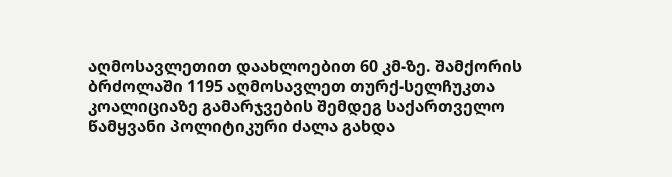აღმოსავლეთით დაახლოებით 60 კმ-ზე. შამქორის ბრძოლაში 1195 აღმოსავლეთ თურქ-სელჩუკთა კოალიციაზე გამარჯვების შემდეგ საქართველო წამყვანი პოლიტიკური ძალა გახდა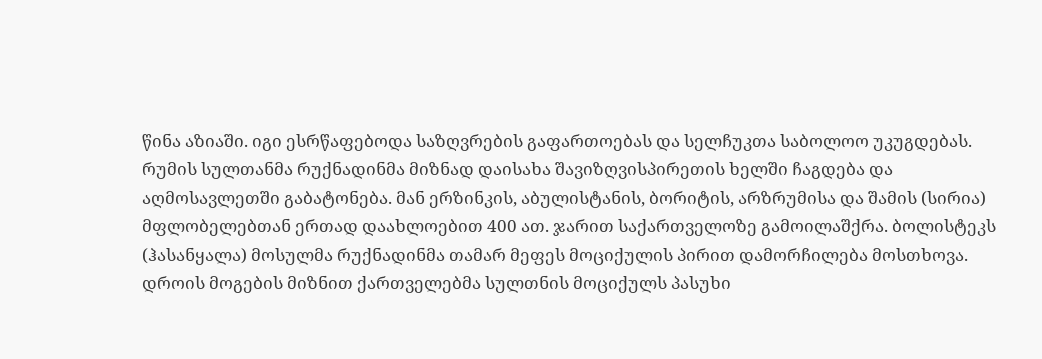წინა აზიაში. იგი ესრწაფებოდა საზღვრების გაფართოებას და სელჩუკთა საბოლოო უკუგდებას. რუმის სულთანმა რუქნადინმა მიზნად დაისახა შავიზღვისპირეთის ხელში ჩაგდება და აღმოსავლეთში გაბატონება. მან ერზინკის, აბულისტანის, ბორიტის, არზრუმისა და შამის (სირია) მფლობელებთან ერთად დაახლოებით 400 ათ. ჯარით საქართველოზე გამოილაშქრა. ბოლისტეკს (ჰასანყალა) მოსულმა რუქნადინმა თამარ მეფეს მოციქულის პირით დამორჩილება მოსთხოვა. დროის მოგების მიზნით ქართველებმა სულთნის მოციქულს პასუხი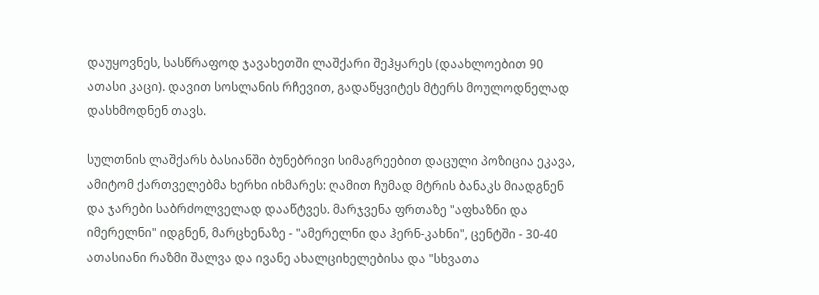დაუყოვნეს, სასწრაფოდ ჯავახეთში ლაშქარი შეჰყარეს (დაახლოებით 90 ათასი კაცი). დავით სოსლანის რჩევით, გადაწყვიტეს მტერს მოულოდნელად დასხმოდნენ თავს.

სულთნის ლაშქარს ბასიანში ბუნებრივი სიმაგრეებით დაცული პოზიცია ეკავა, ამიტომ ქართველებმა ხერხი იხმარეს: ღამით ჩუმად მტრის ბანაკს მიადგნენ და ჯარები საბრძოლველად დააწტვეს. მარჯვენა ფრთაზე "აფხაზნი და იმერელნი" იდგნენ, მარცხენაზე - "ამერელნი და ჰერნ-კახნი", ცენტში - 30-40 ათასიანი რაზმი შალვა და ივანე ახალციხელებისა და "სხვათა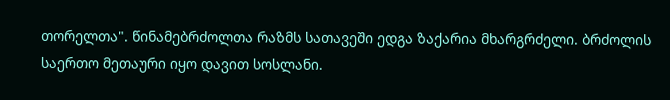თორელთა". წინამებრძოლთა რაზმს სათავეში ედგა ზაქარია მხარგრძელი. ბრძოლის საერთო მეთაური იყო დავით სოსლანი.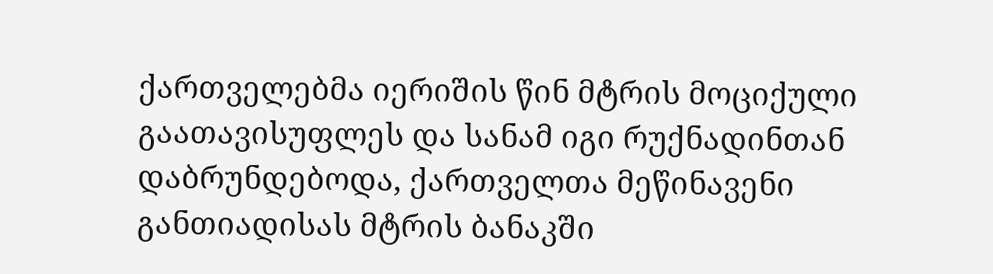ქართველებმა იერიშის წინ მტრის მოციქული გაათავისუფლეს და სანამ იგი რუქნადინთან დაბრუნდებოდა, ქართველთა მეწინავენი განთიადისას მტრის ბანაკში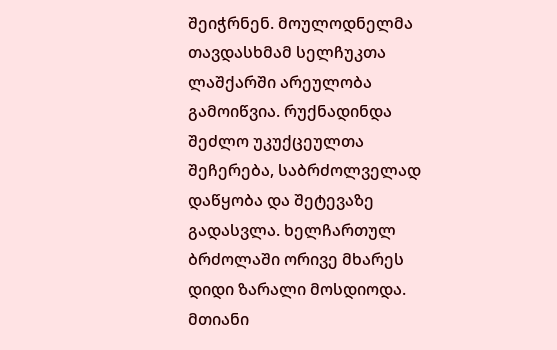შეიჭრნენ. მოულოდნელმა თავდასხმამ სელჩუკთა ლაშქარში არეულობა გამოიწვია. რუქნადინდა შეძლო უკუქცეულთა შეჩერება, საბრძოლველად დაწყობა და შეტევაზე გადასვლა. ხელჩართულ ბრძოლაში ორივე მხარეს დიდი ზარალი მოსდიოდა. მთიანი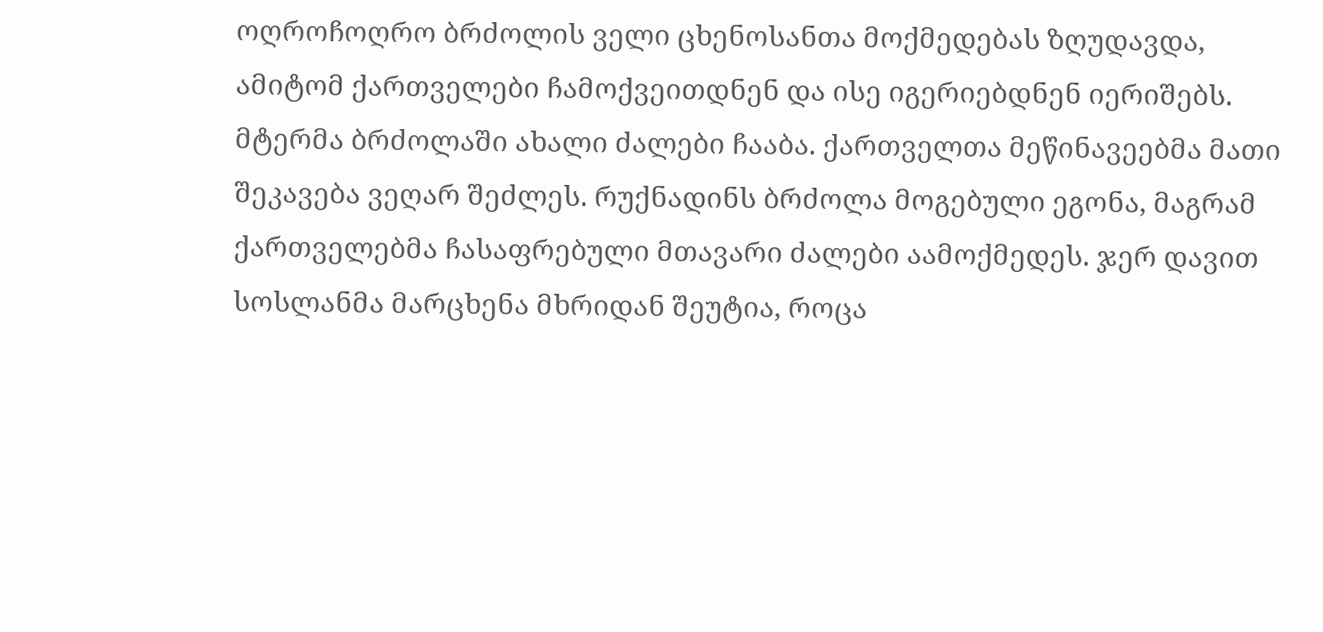ოღროჩოღრო ბრძოლის ველი ცხენოსანთა მოქმედებას ზღუდავდა, ამიტომ ქართველები ჩამოქვეითდნენ და ისე იგერიებდნენ იერიშებს. მტერმა ბრძოლაში ახალი ძალები ჩააბა. ქართველთა მეწინავეებმა მათი შეკავება ვეღარ შეძლეს. რუქნადინს ბრძოლა მოგებული ეგონა, მაგრამ ქართველებმა ჩასაფრებული მთავარი ძალები აამოქმედეს. ჯერ დავით სოსლანმა მარცხენა მხრიდან შეუტია, როცა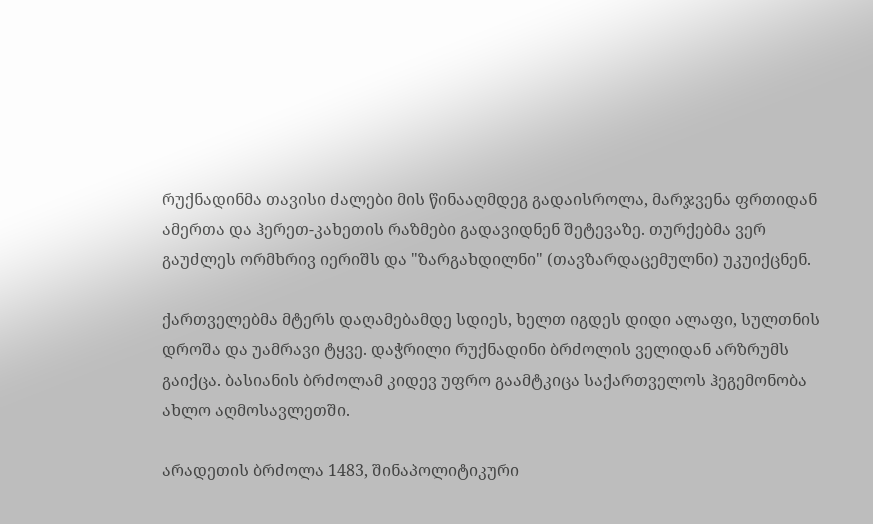რუქნადინმა თავისი ძალები მის წინააღმდეგ გადაისროლა, მარჯვენა ფრთიდან ამერთა და ჰერეთ-კახეთის რაზმები გადავიდნენ შეტევაზე. თურქებმა ვერ გაუძლეს ორმხრივ იერიშს და "ზარგახდილნი" (თავზარდაცემულნი) უკუიქცნენ.

ქართველებმა მტერს დაღამებამდე სდიეს, ხელთ იგდეს დიდი ალაფი, სულთნის დროშა და უამრავი ტყვე. დაჭრილი რუქნადინი ბრძოლის ველიდან არზრუმს გაიქცა. ბასიანის ბრძოლამ კიდევ უფრო გაამტკიცა საქართველოს ჰეგემონობა ახლო აღმოსავლეთში.

არადეთის ბრძოლა 1483, შინაპოლიტიკური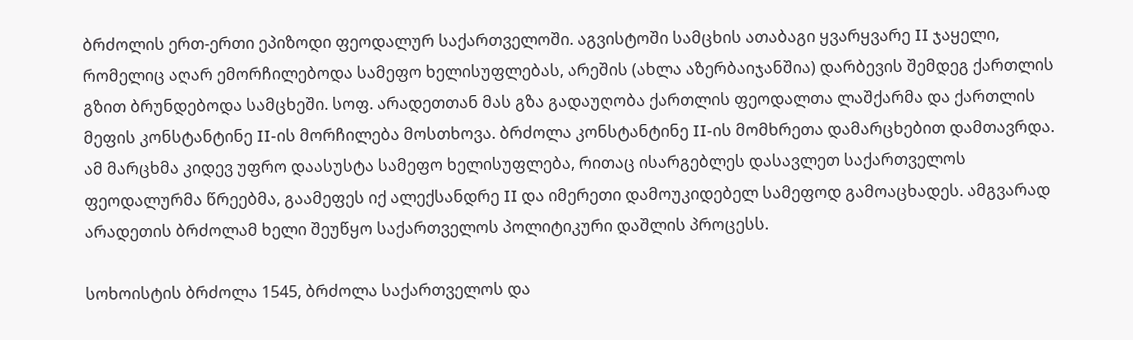ბრძოლის ერთ-ერთი ეპიზოდი ფეოდალურ საქართველოში. აგვისტოში სამცხის ათაბაგი ყვარყვარე II ჯაყელი, რომელიც აღარ ემორჩილებოდა სამეფო ხელისუფლებას, არეშის (ახლა აზერბაიჯანშია) დარბევის შემდეგ ქართლის გზით ბრუნდებოდა სამცხეში. სოფ. არადეთთან მას გზა გადაუღობა ქართლის ფეოდალთა ლაშქარმა და ქართლის მეფის კონსტანტინე II-ის მორჩილება მოსთხოვა. ბრძოლა კონსტანტინე II-ის მომხრეთა დამარცხებით დამთავრდა. ამ მარცხმა კიდევ უფრო დაასუსტა სამეფო ხელისუფლება, რითაც ისარგებლეს დასავლეთ საქართველოს ფეოდალურმა წრეებმა, გაამეფეს იქ ალექსანდრე II და იმერეთი დამოუკიდებელ სამეფოდ გამოაცხადეს. ამგვარად არადეთის ბრძოლამ ხელი შეუწყო საქართველოს პოლიტიკური დაშლის პროცესს.

სოხოისტის ბრძოლა 1545, ბრძოლა საქართველოს და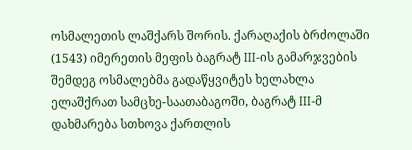ოსმალეთის ლაშქარს შორის. ქარაღაქის ბრძოლაში (1543) იმერეთის მეფის ბაგრატ III-ის გამარჯვების შემდეგ ოსმალებმა გადაწყვიტეს ხელახლა ელაშქრათ სამცხე-საათაბაგოში, ბაგრატ III-მ დახმარება სთხოვა ქართლის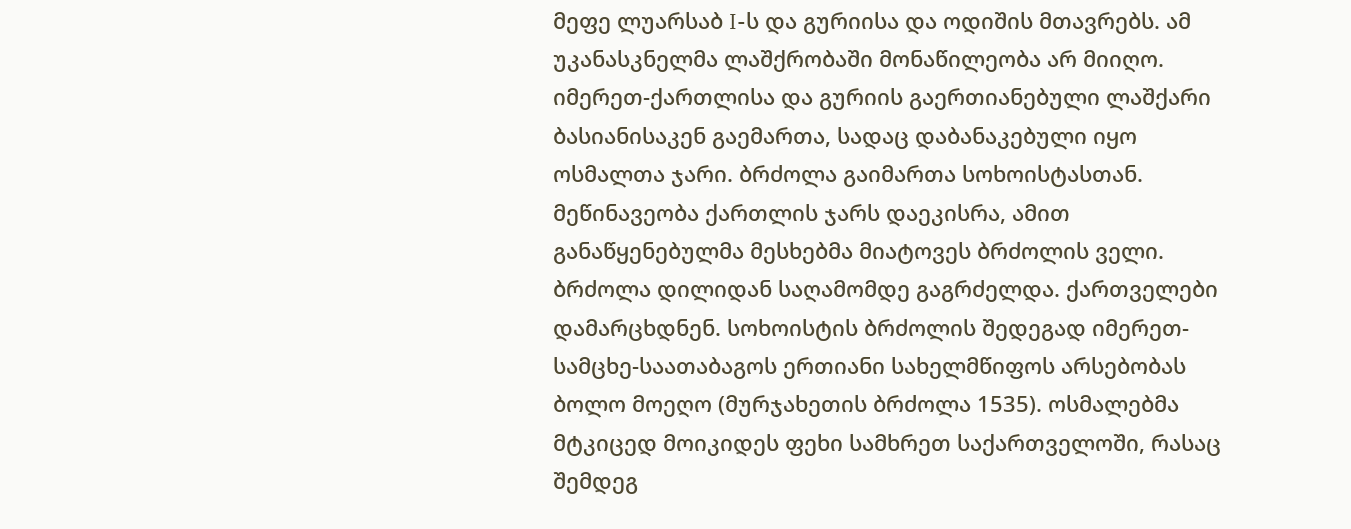მეფე ლუარსაბ I-ს და გურიისა და ოდიშის მთავრებს. ამ უკანასკნელმა ლაშქრობაში მონაწილეობა არ მიიღო. იმერეთ-ქართლისა და გურიის გაერთიანებული ლაშქარი ბასიანისაკენ გაემართა, სადაც დაბანაკებული იყო ოსმალთა ჯარი. ბრძოლა გაიმართა სოხოისტასთან. მეწინავეობა ქართლის ჯარს დაეკისრა, ამით განაწყენებულმა მესხებმა მიატოვეს ბრძოლის ველი. ბრძოლა დილიდან საღამომდე გაგრძელდა. ქართველები დამარცხდნენ. სოხოისტის ბრძოლის შედეგად იმერეთ-სამცხე-საათაბაგოს ერთიანი სახელმწიფოს არსებობას ბოლო მოეღო (მურჯახეთის ბრძოლა 1535). ოსმალებმა მტკიცედ მოიკიდეს ფეხი სამხრეთ საქართველოში, რასაც შემდეგ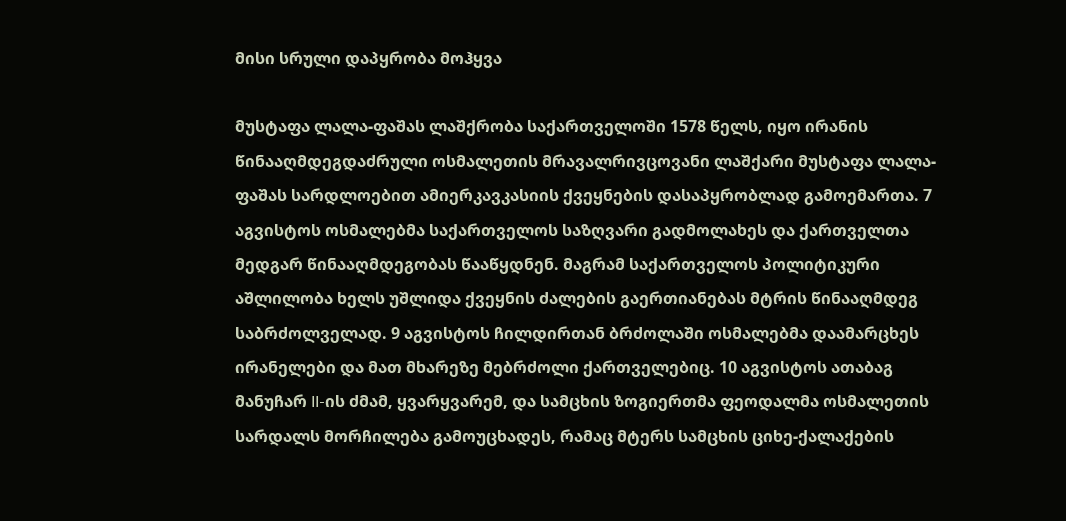მისი სრული დაპყრობა მოჰყვა

მუსტაფა ლალა-ფაშას ლაშქრობა საქართველოში 1578 წელს, იყო ირანის წინააღმდეგდაძრული ოსმალეთის მრავალრივცოვანი ლაშქარი მუსტაფა ლალა-ფაშას სარდლოებით ამიერკავკასიის ქვეყნების დასაპყრობლად გამოემართა. 7 აგვისტოს ოსმალებმა საქართველოს საზღვარი გადმოლახეს და ქართველთა მედგარ წინააღმდეგობას წააწყდნენ. მაგრამ საქართველოს პოლიტიკური აშლილობა ხელს უშლიდა ქვეყნის ძალების გაერთიანებას მტრის წინააღმდეგ საბრძოლველად. 9 აგვისტოს ჩილდირთან ბრძოლაში ოსმალებმა დაამარცხეს ირანელები და მათ მხარეზე მებრძოლი ქართველებიც. 10 აგვისტოს ათაბაგ მანუჩარ II-ის ძმამ, ყვარყვარემ, და სამცხის ზოგიერთმა ფეოდალმა ოსმალეთის სარდალს მორჩილება გამოუცხადეს, რამაც მტერს სამცხის ციხე-ქალაქების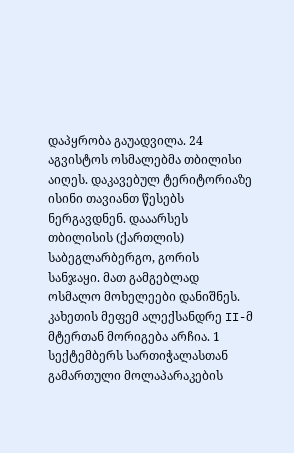დაპყრობა გაუადვილა. 24 აგვისტოს ოსმალებმა თბილისი აიღეს. დაკავებულ ტერიტორიაზე ისინი თავიანთ წესებს ნერგავდნენ. დააარსეს თბილისის (ქართლის) საბეგლარბერგო, გორის სანჯაყი. მათ გამგებლად ოსმალო მოხელეები დანიშნეს. კახეთის მეფემ ალექსანდრე II-მ მტერთან მორიგება არჩია. 1 სექტემბერს სართიჭალასთან გამართული მოლაპარაკების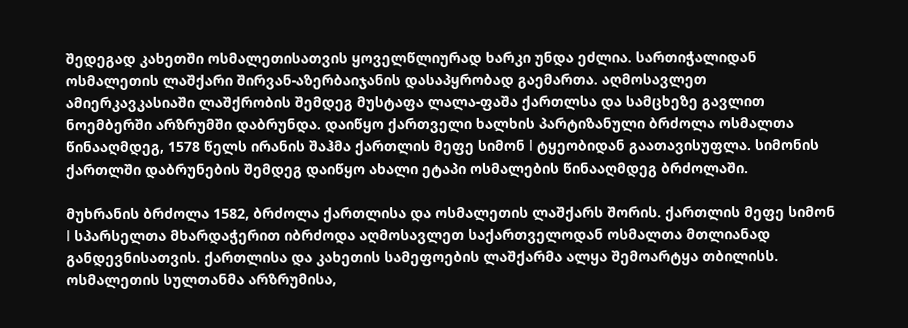შედეგად კახეთში ოსმალეთისათვის ყოველწლიურად ხარკი უნდა ეძლია. სართიჭალიდან ოსმალეთის ლაშქარი შირვან-აზერბაიჯანის დასაპყრობად გაემართა. აღმოსავლეთ ამიერკავკასიაში ლაშქრობის შემდეგ მუსტაფა ლალა-ფაშა ქართლსა და სამცხეზე გავლით ნოემბერში არზრუმში დაბრუნდა. დაიწყო ქართველი ხალხის პარტიზანული ბრძოლა ოსმალთა წინააღმდეგ, 1578 წელს ირანის შაჰმა ქართლის მეფე სიმონ I ტყეობიდან გაათავისუფლა. სიმონის ქართლში დაბრუნების შემდეგ დაიწყო ახალი ეტაპი ოსმალების წინააღმდეგ ბრძოლაში.

მუხრანის ბრძოლა 1582, ბრძოლა ქართლისა და ოსმალეთის ლაშქარს შორის. ქართლის მეფე სიმონ I სპარსელთა მხარდაჭერით იბრძოდა აღმოსავლეთ საქართველოდან ოსმალთა მთლიანად განდევნისათვის. ქართლისა და კახეთის სამეფოების ლაშქარმა ალყა შემოარტყა თბილისს. ოსმალეთის სულთანმა არზრუმისა,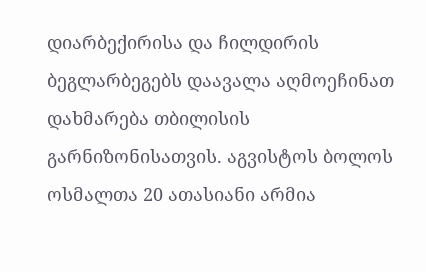დიარბექირისა და ჩილდირის ბეგლარბეგებს დაავალა აღმოეჩინათ დახმარება თბილისის გარნიზონისათვის. აგვისტოს ბოლოს ოსმალთა 20 ათასიანი არმია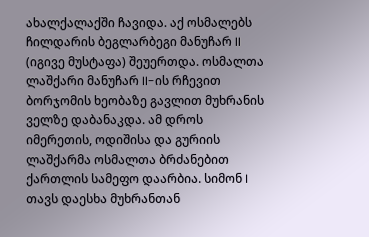ახალქალაქში ჩავიდა. აქ ოსმალებს ჩილდარის ბეგლარბეგი მანუჩარ II (იგივე მუსტაფა) შეუერთდა. ოსმალთა ლაშქარი მანუჩარ II-ის რჩევით ბორჯომის ხეობაზე გავლით მუხრანის ველზე დაბანაკდა. ამ დროს იმერეთის, ოდიშისა და გურიის ლაშქარმა ოსმალთა ბრძანებით ქართლის სამეფო დაარბია. სიმონ I თავს დაესხა მუხრანთან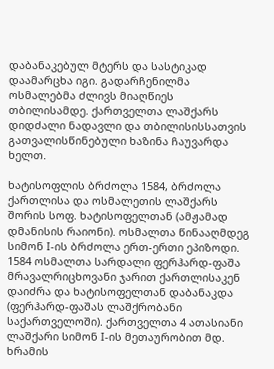დაბანაკებულ მტერს და სასტიკად დაამარცხა იგი. გადარჩენილმა ოსმალებმა ძლივს მიაღწიეს თბილისამდე. ქართველთა ლაშქარს დიდძალი ნადავლი და თბილისისსათვის გათვალისწინებული ხაზინა ჩაუვარდა ხელთ.

ხატისოფლის ბრძოლა 1584, ბრძოლა ქართლისა და ოსმალეთის ლაშქარს შორის სოფ. ხატისოფელთან (ამჟამად დმანისის რაიონი). ოსმალთა წინააღმდეგ სიმონ I-ის ბრძოლა ერთ-ერთი ეპიზოდი. 1584 ოსმალთა სარდალი ფერჰარდ-ფაშა მრავალრიცხოვანი ჯარით ქართლისაკენ დაიძრა და ხატისოფელთან დაბანაკდა (ფერჰარდ-ფაშას ლაშქრობანი საქართველოში). ქართველთა 4 ათასიანი ლაშქარი სიმონ I-ის მეთაურობით მდ. ხრამის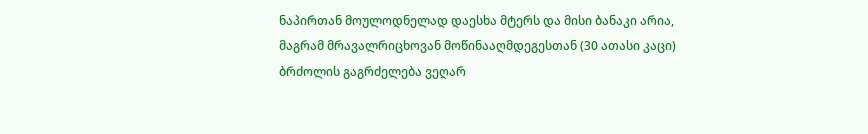ნაპირთან მოულოდნელად დაესხა მტერს და მისი ბანაკი არია, მაგრამ მრავალრიცხოვან მოწინააღმდეგესთან (30 ათასი კაცი) ბრძოლის გაგრძელება ვეღარ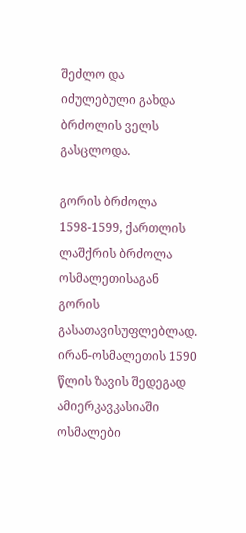შეძლო და იძულებული გახდა ბრძოლის ველს გასცლოდა.

გორის ბრძოლა 1598-1599, ქართლის ლაშქრის ბრძოლა ოსმალეთისაგან გორის გასათავისუფლებლად. ირან-ოსმალეთის 1590 წლის ზავის შედეგად ამიერკავკასიაში ოსმალები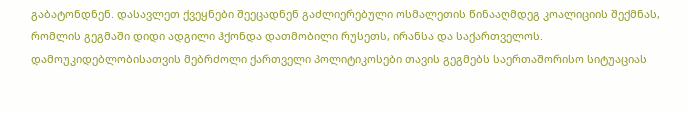გაბატონდნენ. დასავლეთ ქვეყნები შეეცადნენ გაძლიერებული ოსმალეთის წინააღმდეგ კოალიციის შექმნას, რომლის გეგმაში დიდი ადგილი ჰქონდა დათმობილი რუსეთს, ირანსა და საქართველოს. დამოუკიდებლობისათვის მებრძოლი ქართველი პოლიტიკოსები თავის გეგმებს საერთაშორისო სიტუაციას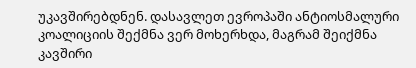უკავშირებდნენ. დასავლეთ ევროპაში ანტიოსმალური კოალიციის შექმნა ვერ მოხერხდა, მაგრამ შეიქმნა კავშირი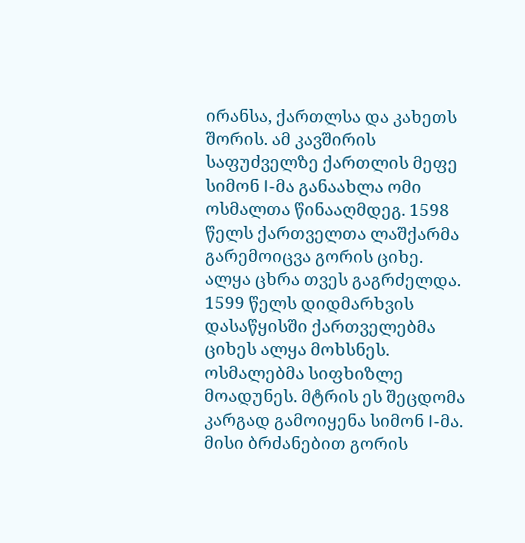ირანსა, ქართლსა და კახეთს შორის. ამ კავშირის საფუძველზე ქართლის მეფე სიმონ I-მა განაახლა ომი ოსმალთა წინააღმდეგ. 1598 წელს ქართველთა ლაშქარმა გარემოიცვა გორის ციხე. ალყა ცხრა თვეს გაგრძელდა. 1599 წელს დიდმარხვის დასაწყისში ქართველებმა ციხეს ალყა მოხსნეს. ოსმალებმა სიფხიზლე მოადუნეს. მტრის ეს შეცდომა კარგად გამოიყენა სიმონ I-მა. მისი ბრძანებით გორის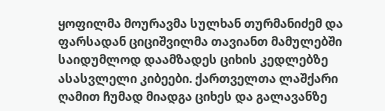ყოფილმა მოურავმა სულხან თურმანიძემ და ფარსადან ციციშვილმა თავიანთ მამულებში საიდუმლოდ დაამზადეს ციხის კედლებზე ასასვლელი კიბეები. ქართველთა ლაშქარი ღამით ჩუმად მიადგა ციხეს და გალავანზე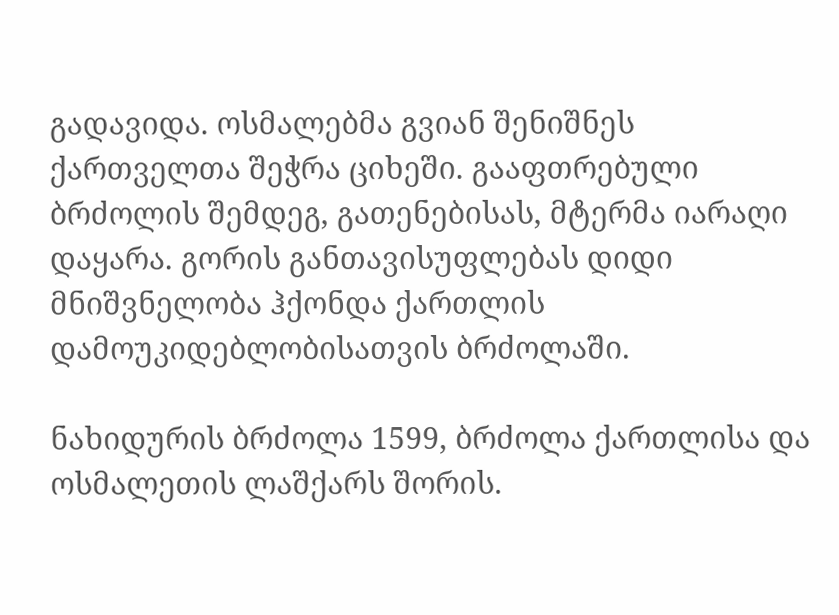გადავიდა. ოსმალებმა გვიან შენიშნეს ქართველთა შეჭრა ციხეში. გააფთრებული ბრძოლის შემდეგ, გათენებისას, მტერმა იარაღი დაყარა. გორის განთავისუფლებას დიდი მნიშვნელობა ჰქონდა ქართლის დამოუკიდებლობისათვის ბრძოლაში.

ნახიდურის ბრძოლა 1599, ბრძოლა ქართლისა და ოსმალეთის ლაშქარს შორის.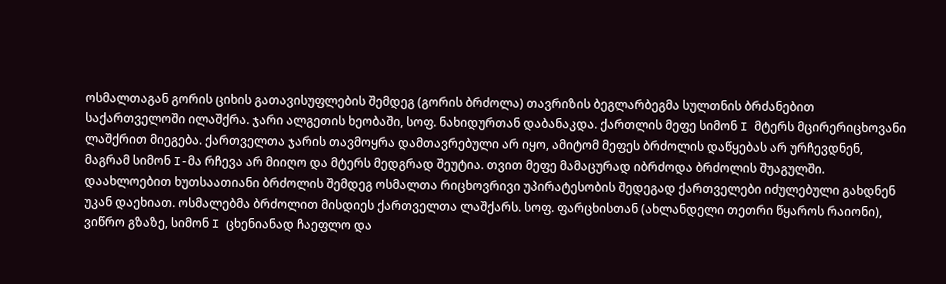ოსმალთაგან გორის ციხის გათავისუფლების შემდეგ (გორის ბრძოლა) თავრიზის ბეგლარბეგმა სულთნის ბრძანებით საქართველოში ილაშქრა. ჯარი ალგეთის ხეობაში, სოფ. ნახიდურთან დაბანაკდა. ქართლის მეფე სიმონ I მტერს მცირერიცხოვანი ლაშქრით მიეგება. ქართველთა ჯარის თავმოყრა დამთავრებული არ იყო, ამიტომ მეფეს ბრძოლის დაწყებას არ ურჩევდნენ, მაგრამ სიმონ I-მა რჩევა არ მიიღო და მტერს მედგრად შეუტია. თვით მეფე მამაცურად იბრძოდა ბრძოლის შუაგულში. დაახლოებით ხუთსაათიანი ბრძოლის შემდეგ ოსმალთა რიცხოვრივი უპირატესობის შედეგად ქართველები იძულებული გახდნენ უკან დაეხიათ. ოსმალებმა ბრძოლით მისდიეს ქართველთა ლაშქარს. სოფ. ფარცხისთან (ახლანდელი თეთრი წყაროს რაიონი), ვიწრო გზაზე, სიმონ I ცხენიანად ჩაეფლო და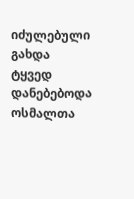იძულებული გახდა ტყვედ დანებებოდა ოსმალთა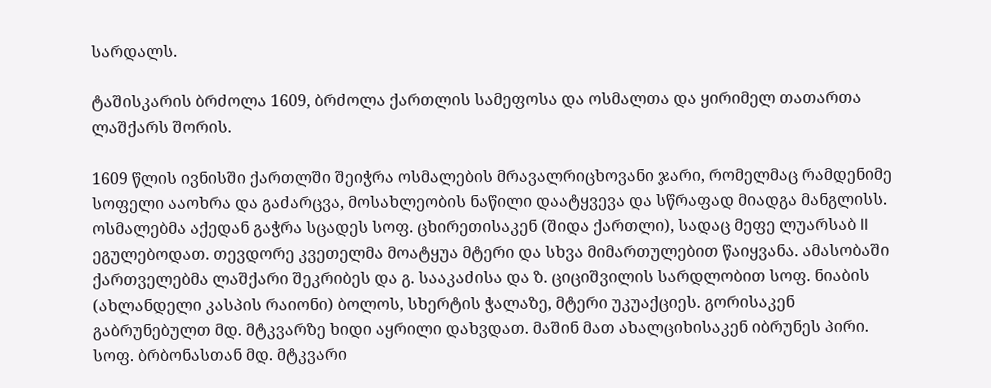სარდალს.

ტაშისკარის ბრძოლა 1609, ბრძოლა ქართლის სამეფოსა და ოსმალთა და ყირიმელ თათართა ლაშქარს შორის.

1609 წლის ივნისში ქართლში შეიჭრა ოსმალების მრავალრიცხოვანი ჯარი, რომელმაც რამდენიმე სოფელი ააოხრა და გაძარცვა, მოსახლეობის ნაწილი დაატყვევა და სწრაფად მიადგა მანგლისს. ოსმალებმა აქედან გაჭრა სცადეს სოფ. ცხირეთისაკენ (შიდა ქართლი), სადაც მეფე ლუარსაბ II ეგულებოდათ. თევდორე კვეთელმა მოატყუა მტერი და სხვა მიმართულებით წაიყვანა. ამასობაში ქართველებმა ლაშქარი შეკრიბეს და გ. სააკაძისა და ზ. ციციშვილის სარდლობით სოფ. ნიაბის (ახლანდელი კასპის რაიონი) ბოლოს, სხერტის ჭალაზე, მტერი უკუაქციეს. გორისაკენ გაბრუნებულთ მდ. მტკვარზე ხიდი აყრილი დახვდათ. მაშინ მათ ახალციხისაკენ იბრუნეს პირი. სოფ. ბრბონასთან მდ. მტკვარი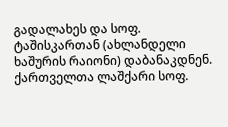გადალახეს და სოფ. ტაშისკართან (ახლანდელი ხაშურის რაიონი) დაბანაკდნენ. ქართველთა ლაშქარი სოფ.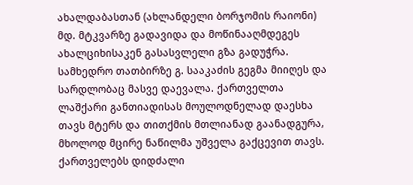ახალდაბასთან (ახლანდელი ბორჯომის რაიონი) მდ. მტკვარზე გადავიდა და მოწინააღმდეგეს ახალციხისაკენ გასასვლელი გზა გადუჭრა. სამხედრო თათბირზე გ. სააკაძის გეგმა მიიღეს და სარდლობაც მასვე დაევალა. ქართველთა ლაშქარი განთიადისას მოულოდნელად დაესხა თავს მტერს და თითქმის მთლიანად გაანადგურა, მხოლოდ მცირე ნაწილმა უშველა გაქცევით თავს. ქართველებს დიდძალი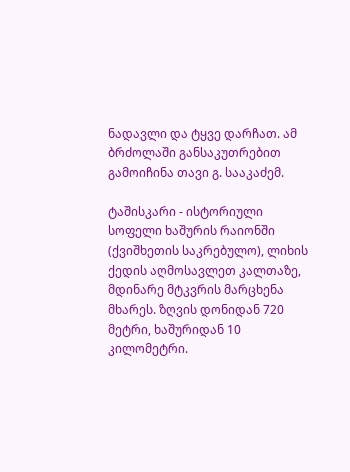ნადავლი და ტყვე დარჩათ. ამ ბრძოლაში განსაკუთრებით გამოიჩინა თავი გ. სააკაძემ.

ტაშისკარი - ისტორიული სოფელი ხაშურის რაიონში (ქვიშხეთის საკრებულო), ლიხის ქედის აღმოსავლეთ კალთაზე, მდინარე მტკვრის მარცხენა მხარეს. ზღვის დონიდან 720 მეტრი, ხაშურიდან 10 კილომეტრი.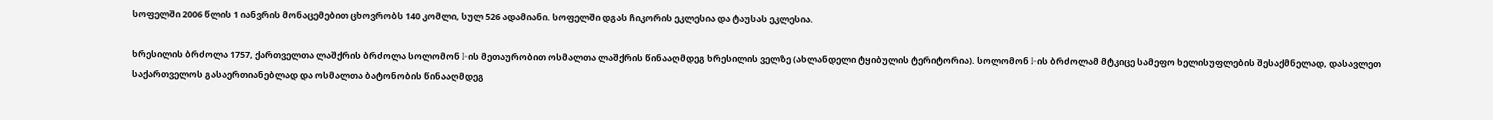სოფელში 2006 წლის 1 იანვრის მონაცემებით ცხოვრობს 140 კომლი, სულ 526 ადამიანი. სოფელში დგას ჩიკორის ეკლესია და ტაუსას ეკლესია.

ხრესილის ბრძოლა 1757, ქართველთა ლაშქრის ბრძოლა სოლომონ I-ის მეთაურობით ოსმალთა ლაშქრის წინააღმდეგ ხრესილის ველზე (ახლანდელი ტყიბულის ტერიტორია). სოლომონ I-ის ბრძოლამ მტკიცე სამეფო ხელისუფლების შესაქმნელად, დასავლეთ საქართველოს გასაერთიანებლად და ოსმალთა ბატონობის წინააღმდეგ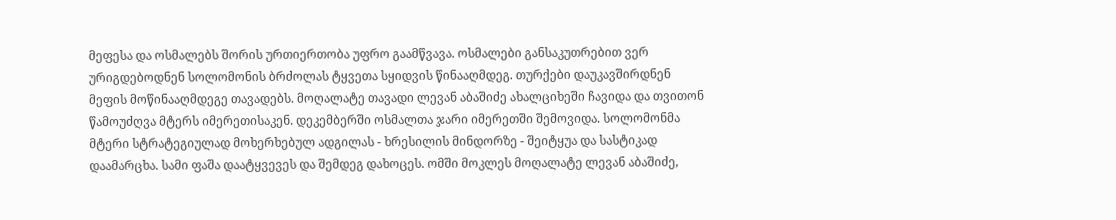მეფესა და ოსმალებს შორის ურთიერთობა უფრო გაამწვავა. ოსმალები განსაკუთრებით ვერ ურიგდებოდნენ სოლომონის ბრძოლას ტყვეთა სყიდვის წინააღმდეგ. თურქები დაუკავშირდნენ მეფის მოწინააღმდეგე თავადებს. მოღალატე თავადი ლევან აბაშიძე ახალციხეში ჩავიდა და თვითონ წამოუძღვა მტერს იმერეთისაკენ. დეკემბერში ოსმალთა ჯარი იმერეთში შემოვიდა. სოლომონმა მტერი სტრატეგიულად მოხერხებულ ადგილას - ხრესილის მინდორზე - შეიტყუა და სასტიკად დაამარცხა. სამი ფაშა დაატყვევეს და შემდეგ დახოცეს. ომში მოკლეს მოღალატე ლევან აბაშიძე,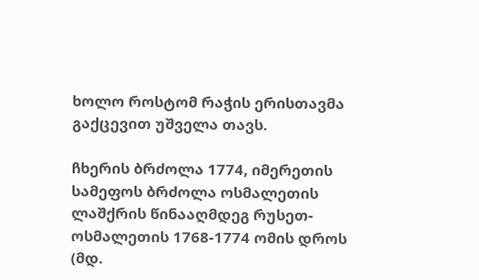ხოლო როსტომ რაჭის ერისთავმა გაქცევით უშველა თავს.

ჩხერის ბრძოლა 1774, იმერეთის სამეფოს ბრძოლა ოსმალეთის ლაშქრის წინააღმდეგ რუსეთ-ოსმალეთის 1768-1774 ომის დროს (მდ.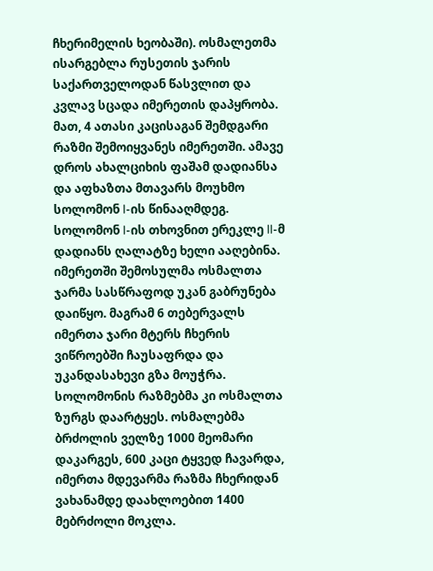ჩხერიმელის ხეობაში). ოსმალეთმა ისარგებლა რუსეთის ჯარის საქართველოდან წასვლით და კვლავ სცადა იმერეთის დაპყრობა. მათ, 4 ათასი კაცისაგან შემდგარი რაზმი შემოიყვანეს იმერეთში. ამავე დროს ახალციხის ფაშამ დადიანსა და აფხაზთა მთავარს მოუხმო სოლომონ I-ის წინააღმდეგ. სოლომონ I-ის თხოვნით ერეკლე II-მ დადიანს ღალატზე ხელი ააღებინა. იმერეთში შემოსულმა ოსმალთა ჯარმა სასწრაფოდ უკან გაბრუნება დაიწყო. მაგრამ 6 თებერვალს იმერთა ჯარი მტერს ჩხერის ვიწროებში ჩაუსაფრდა და უკანდასახევი გზა მოუჭრა. სოლომონის რაზმებმა კი ოსმალთა ზურგს დაარტყეს. ოსმალებმა ბრძოლის ველზე 1000 მეომარი დაკარგეს, 600 კაცი ტყვედ ჩავარდა, იმერთა მდევარმა რაზმა ჩხერიდან ვახანამდე დაახლოებით 1400 მებრძოლი მოკლა.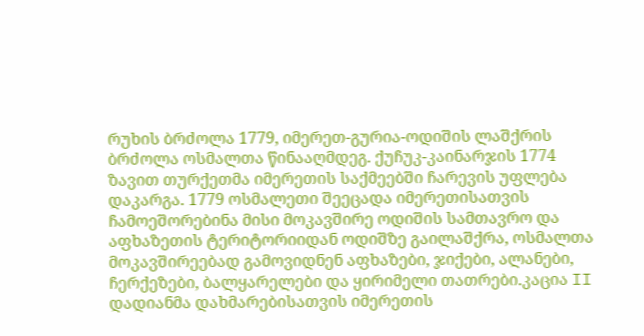რუხის ბრძოლა 1779, იმერეთ-გურია-ოდიშის ლაშქრის ბრძოლა ოსმალთა წინააღმდეგ. ქუჩუკ-კაინარჯის 1774 ზავით თურქეთმა იმერეთის საქმეებში ჩარევის უფლება დაკარგა. 1779 ოსმალეთი შეეცადა იმერეთისათვის ჩამოეშორებინა მისი მოკავშირე ოდიშის სამთავრო და აფხაზეთის ტერიტორიიდან ოდიშზე გაილაშქრა, ოსმალთა მოკავშირეებად გამოვიდნენ აფხაზები, ჯიქები, ალანები, ჩერქეზები, ბალყარელები და ყირიმელი თათრები.კაცია II დადიანმა დახმარებისათვის იმერეთის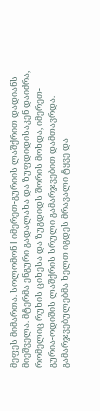მეფეს მიმართა. სოლომონ I იმერეთ-გურიის ლაშქრით დადიანს მიეშველა. მტერმა ენგური გადალახა და ზუფდიდისაკენ დაიძრა, რომელიც რუხის ციხესა და ზუგდიდს შორის მოხდა, იმერეთ-გურია-ოდიშის ლაშქრის სრული გამარჯვებით დამთავრდა. გამარჯვებულებმა ხელთ იგდეს მრავალი ტყვე და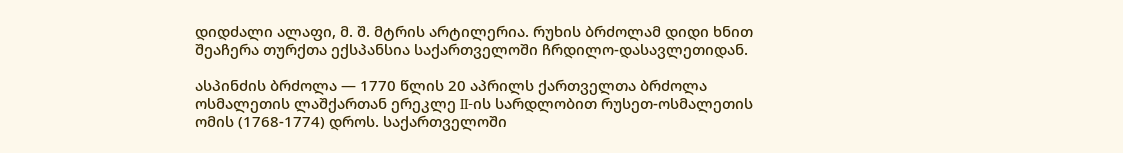დიდძალი ალაფი, მ. შ. მტრის არტილერია. რუხის ბრძოლამ დიდი ხნით შეაჩერა თურქთა ექსპანსია საქართველოში ჩრდილო-დასავლეთიდან.

ასპინძის ბრძოლა — 1770 წლის 20 აპრილს ქართველთა ბრძოლა ოსმალეთის ლაშქართან ერეკლე II-ის სარდლობით რუსეთ-ოსმალეთის ომის (1768-1774) დროს. საქართველოში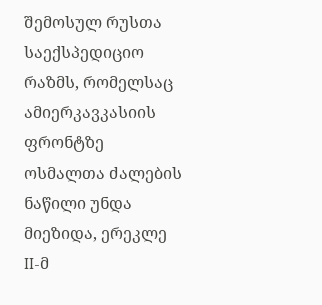შემოსულ რუსთა საექსპედიციო რაზმს, რომელსაც ამიერკავკასიის ფრონტზე ოსმალთა ძალების ნაწილი უნდა მიეზიდა, ერეკლე II-მ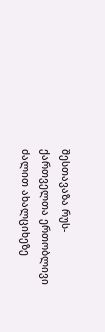შესთავაზა რუს-ქართველთა ერთობლივი ძალით ახალციხეზე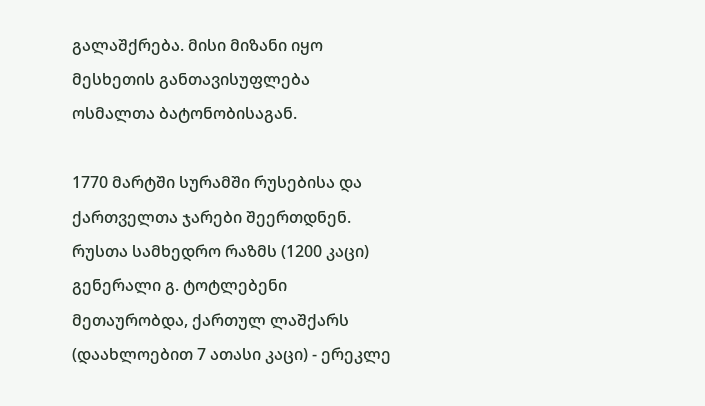გალაშქრება. მისი მიზანი იყო მესხეთის განთავისუფლება ოსმალთა ბატონობისაგან.

1770 მარტში სურამში რუსებისა და ქართველთა ჯარები შეერთდნენ. რუსთა სამხედრო რაზმს (1200 კაცი) გენერალი გ. ტოტლებენი მეთაურობდა, ქართულ ლაშქარს (დაახლოებით 7 ათასი კაცი) - ერეკლე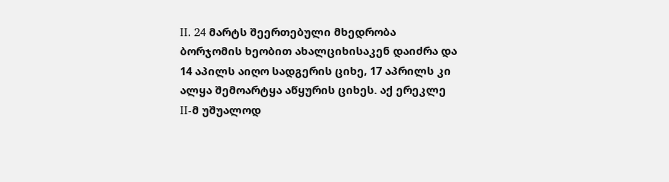II. 24 მარტს შეერთებული მხედრობა ბორჯომის ხეობით ახალციხისაკენ დაიძრა და 14 აპილს აიღო სადგერის ციხე, 17 აპრილს კი ალყა შემოარტყა აწყურის ციხეს. აქ ერეკლე II-მ უშუალოდ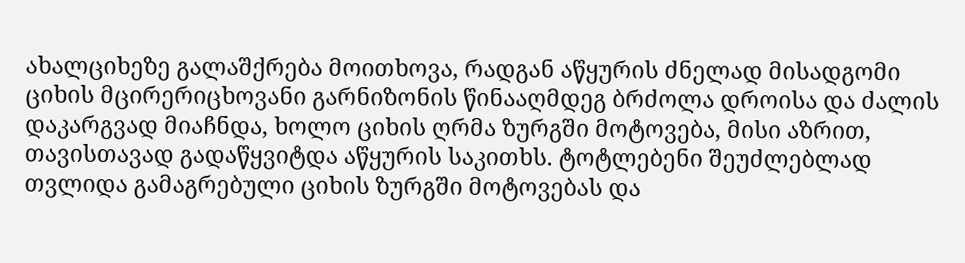ახალციხეზე გალაშქრება მოითხოვა, რადგან აწყურის ძნელად მისადგომი ციხის მცირერიცხოვანი გარნიზონის წინააღმდეგ ბრძოლა დროისა და ძალის დაკარგვად მიაჩნდა, ხოლო ციხის ღრმა ზურგში მოტოვება, მისი აზრით, თავისთავად გადაწყვიტდა აწყურის საკითხს. ტოტლებენი შეუძლებლად თვლიდა გამაგრებული ციხის ზურგში მოტოვებას და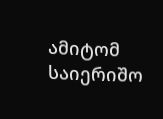ამიტომ საიერიშო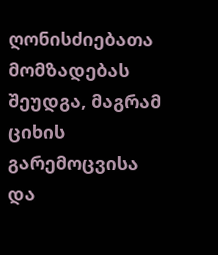ღონისძიებათა მომზადებას შეუდგა, მაგრამ ციხის გარემოცვისა და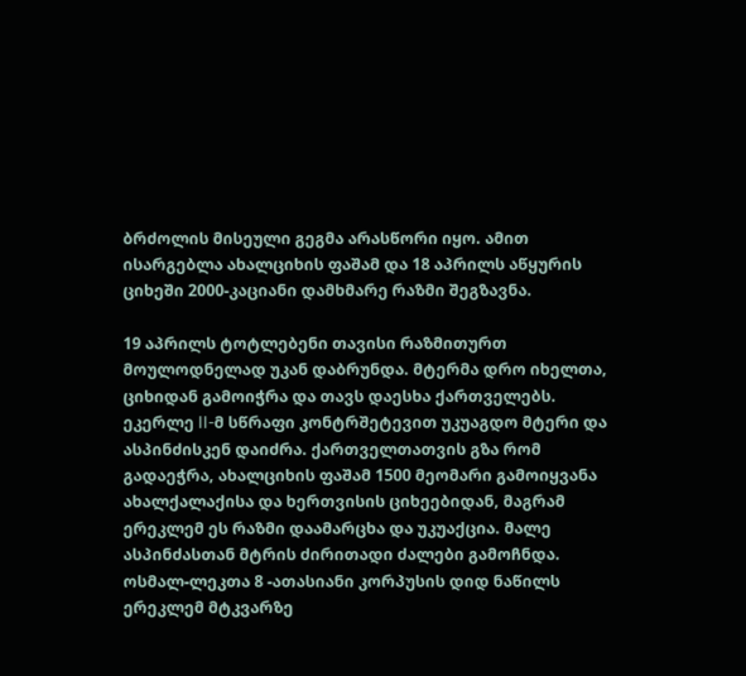ბრძოლის მისეული გეგმა არასწორი იყო. ამით ისარგებლა ახალციხის ფაშამ და 18 აპრილს აწყურის ციხეში 2000-კაციანი დამხმარე რაზმი შეგზავნა.

19 აპრილს ტოტლებენი თავისი რაზმითურთ მოულოდნელად უკან დაბრუნდა. მტერმა დრო იხელთა, ციხიდან გამოიჭრა და თავს დაესხა ქართველებს. ეკერლე II-მ სწრაფი კონტრშეტევით უკუაგდო მტერი და ასპინძისკენ დაიძრა. ქართველთათვის გზა რომ გადაეჭრა, ახალციხის ფაშამ 1500 მეომარი გამოიყვანა ახალქალაქისა და ხერთვისის ციხეებიდან, მაგრამ ერეკლემ ეს რაზმი დაამარცხა და უკუაქცია. მალე ასპინძასთან მტრის ძირითადი ძალები გამოჩნდა. ოსმალ-ლეკთა 8 -ათასიანი კორპუსის დიდ ნაწილს ერეკლემ მტკვარზე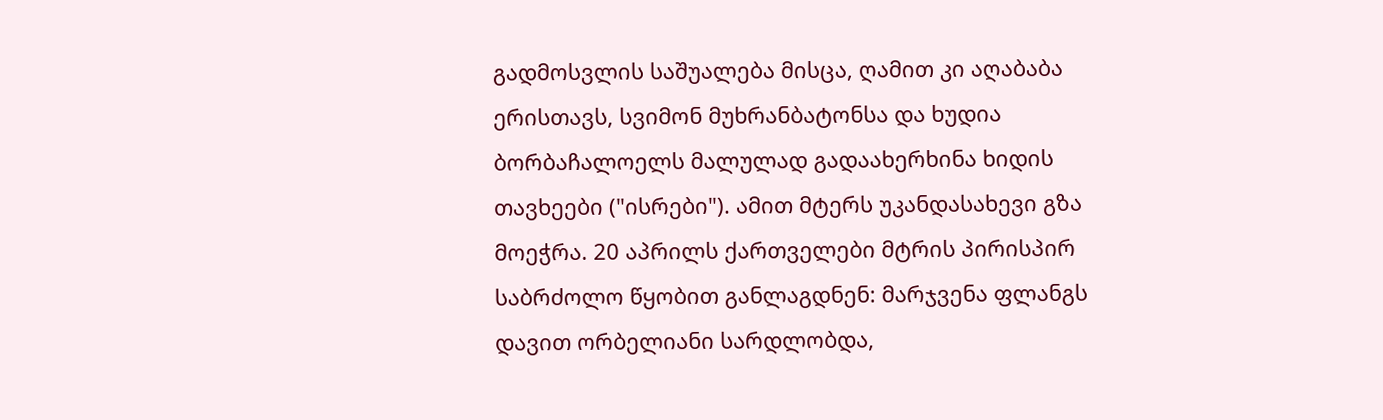გადმოსვლის საშუალება მისცა, ღამით კი აღაბაბა ერისთავს, სვიმონ მუხრანბატონსა და ხუდია ბორბაჩალოელს მალულად გადაახერხინა ხიდის თავხეები ("ისრები"). ამით მტერს უკანდასახევი გზა მოეჭრა. 20 აპრილს ქართველები მტრის პირისპირ საბრძოლო წყობით განლაგდნენ: მარჯვენა ფლანგს დავით ორბელიანი სარდლობდა,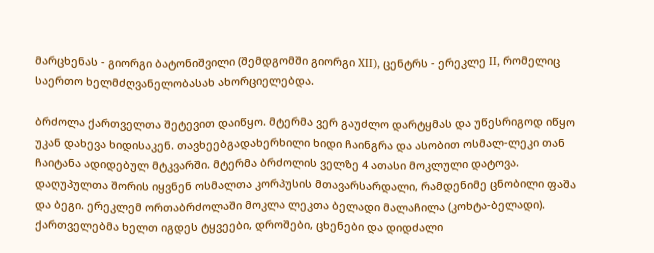მარცხენას - გიორგი ბატონიშვილი (შემდგომში გიორგი XII), ცენტრს - ერეკლე II, რომელიც საერთო ხელმძღვანელობასახ ახორციელებდა.

ბრძოლა ქართველთა შეტევით დაიწყო. მტერმა ვერ გაუძლო დარტყმას და უწესრიგოდ იწყო უკან დახევა ხიდისაკენ. თავხეებგადახერხილი ხიდი ჩაინგრა და ასობით ოსმალ-ლეკი თან ჩაიტანა ადიდებულ მტკვარში. მტერმა ბრძოლის ველზე 4 ათასი მოკლული დატოვა. დაღუპულთა შორის იყვნენ ოსმალთა კორპუსის მთავარსარდალი, რამდენიმე ცნობილი ფაშა და ბეგი. ერეკლემ ორთაბრძოლაში მოკლა ლეკთა ბელადი მალაჩილა (კოხტა-ბელადი). ქართველებმა ხელთ იგდეს ტყვეები, დროშები, ცხენები და დიდძალი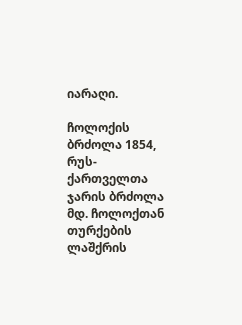იარაღი.

ჩოლოქის ბრძოლა 1854, რუს-ქართველთა ჯარის ბრძოლა მდ. ჩოლოქთან თურქების ლაშქრის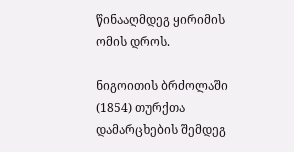წინააღმდეგ ყირიმის ომის დროს.

ნიგოითის ბრძოლაში (1854) თურქთა დამარცხების შემდეგ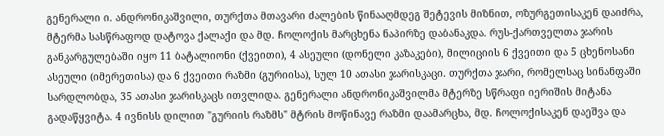გენერალი ი. ანდრონიკაშვილი, თურქთა მთავარი ძალების წინააღმდეგ შეტევის მიზნით, ოზურგეთისაკენ დაიძრა, მტერმა სასწრაფოდ დატოვა ქალაქი და მდ. ჩოლოქის მარცხენა ნაპირზე დაბანაკდა. რუს-ქართველთა ჯარის განკარგულებაში იყო 11 ბატალიონი (ქვეითი), 4 ასეული (დონელი კაზაკები), მილიციის 6 ქვეითი და 5 ცხენოსანი ასეული (იმერეთისა) და 6 ქვეითი რაზმი (გურიისა), სულ 10 ათასი ჯარისკაცი. თურქთა ჯარი, რომელსაც სინანფაში სარდლობდა, 35 ათასი ჯარისკაცს ითვლიდა. გენერალი ანდრონიკაშვილმა მტერზე სწრაფი იერიშის მიტანა გადაწყვიტა. 4 ივნისს დილით "გურიის რაზმს" მტრის მოწინავე რაზმი დაამარცხა, მდ. ჩოლოქისაკენ დაეშვა და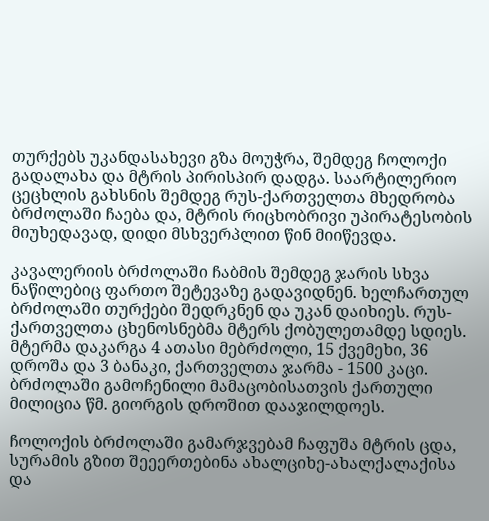თურქებს უკანდასახევი გზა მოუჭრა, შემდეგ ჩოლოქი გადალახა და მტრის პირისპირ დადგა. საარტილერიო ცეცხლის გახსნის შემდეგ რუს-ქართველთა მხედრობა ბრძოლაში ჩაება და, მტრის რიცხობრივი უპირატესობის მიუხედავად, დიდი მსხვერპლით წინ მიიწევდა.

კავალერიის ბრძოლაში ჩაბმის შემდეგ ჯარის სხვა ნაწილებიც ფართო შეტევაზე გადავიდნენ. ხელჩართულ ბრძოლაში თურქები შედრკნენ და უკან დაიხიეს. რუს-ქართველთა ცხენოსნებმა მტერს ქობულეთამდე სდიეს. მტერმა დაკარგა 4 ათასი მებრძოლი, 15 ქვემეხი, 36 დროშა და 3 ბანაკი, ქართველთა ჯარმა - 1500 კაცი. ბრძოლაში გამოჩენილი მამაცობისათვის ქართული მილიცია წმ. გიორგის დროშით დააჯილდოეს.

ჩოლოქის ბრძოლაში გამარჯვებამ ჩაფუშა მტრის ცდა, სურამის გზით შეეერთებინა ახალციხე-ახალქალაქისა და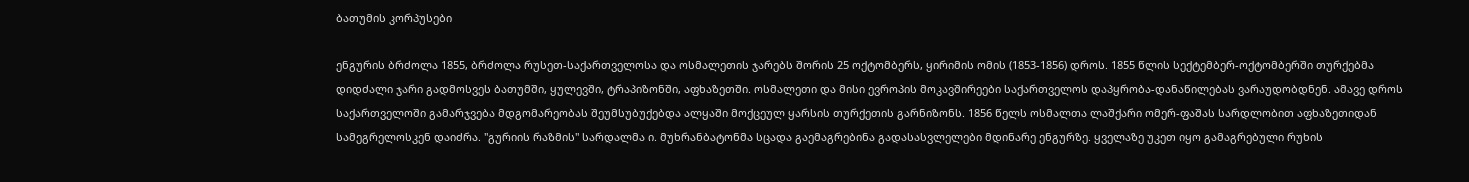ბათუმის კორპუსები

ენგურის ბრძოლა 1855, ბრძოლა რუსეთ-საქართველოსა და ოსმალეთის ჯარებს შორის 25 ოქტომბერს, ყირიმის ომის (1853-1856) დროს. 1855 წლის სექტემბერ-ოქტომბერში თურქებმა დიდძალი ჯარი გადმოსვეს ბათუმში, ყულევში, ტრაპიზონში, აფხაზეთში. ოსმალეთი და მისი ევროპის მოკავშირეები საქართველოს დაპყრობა-დანაწილებას ვარაუდობდნენ. ამავე დროს საქართველოში გამარჯვება მდგომარეობას შეუმსუბუქებდა ალყაში მოქცეულ ყარსის თურქეთის გარნიზონს. 1856 წელს ოსმალთა ლაშქარი ომერ-ფაშას სარდლობით აფხაზეთიდან სამეგრელოსკენ დაიძრა. "გურიის რაზმის" სარდალმა ი. მუხრანბატონმა სცადა გაემაგრებინა გადასასვლელები მდინარე ენგურზე. ყველაზე უკეთ იყო გამაგრებული რუხის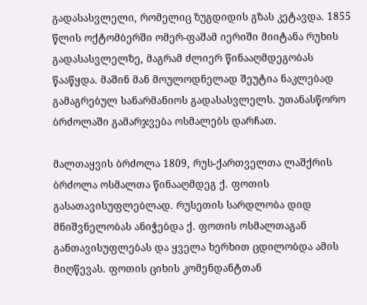გადასასვლელი, რომელიც ზუგდიდის გზას კეტავდა. 1855 წლის ოქტომბერში ომერ-ფაშამ იერიში მიიტანა რუხის გადასასვლელზე, მაგრამ ძლიერ წინააღმდეგობას წააწყდა. მაშინ მან მოულოდნელად შეუტია ნაკლებად გამაგრებულ სანარმანიოს გადასასვლელს. უთანასწორო ბრძოლაში გამარჯვება ოსმალებს დარჩათ.

მალთაყვის ბრძოლა 1809, რუს-ქართველთა ლაშქრის ბრძოლა ოსმალთა წინააღმდეგ ქ. ფოთის გასათავისუფლებლად. რუსეთის სარდლობა დიდ მნიშვნელობას ანიჭებდა ქ. ფოთის ოსმალთაგან განთავისუფლებას და ყველა ხერხით ცდილობდა ამის მიღწევას. ფოთის ციხის კომენდანტთან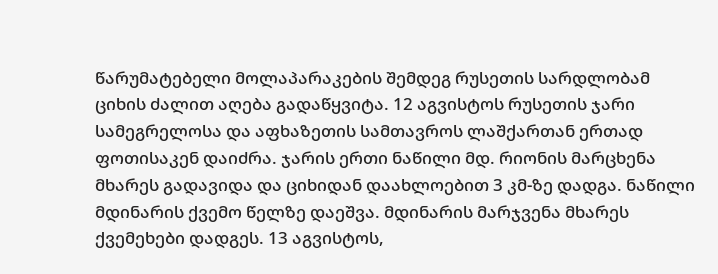წარუმატებელი მოლაპარაკების შემდეგ რუსეთის სარდლობამ ციხის ძალით აღება გადაწყვიტა. 12 აგვისტოს რუსეთის ჯარი სამეგრელოსა და აფხაზეთის სამთავროს ლაშქართან ერთად ფოთისაკენ დაიძრა. ჯარის ერთი ნაწილი მდ. რიონის მარცხენა მხარეს გადავიდა და ციხიდან დაახლოებით 3 კმ-ზე დადგა. ნაწილი მდინარის ქვემო წელზე დაეშვა. მდინარის მარჯვენა მხარეს ქვემეხები დადგეს. 13 აგვისტოს,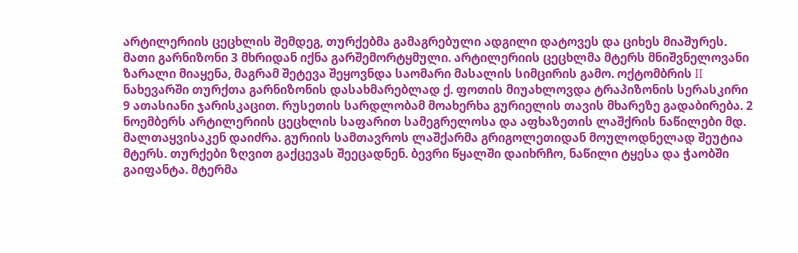არტილერიის ცეცხლის შემდეგ, თურქებმა გამაგრებული ადგილი დატოვეს და ციხეს მიაშურეს. მათი გარნიზონი 3 მხრიდან იქნა გარშემორტყმული. არტილერიის ცეცხლმა მტერს მნიშვნელოვანი ზარალი მიაყენა, მაგრამ შეტევა შეყოვნდა საომარი მასალის სიმცირის გამო. ოქტომბრის II ნახევარში თურქთა გარნიზონის დასახმარებლად ქ. ფოთის მიუახლოვდა ტრაპიზონის სერასკირი 9 ათასიანი ჯარისკაცით. რუსეთის სარდლობამ მოახერხა გურიელის თავის მხარეზე გადაბირება. 2 ნოემბერს არტილერიის ცეცხლის საფარით სამეგრელოსა და აფხაზეთის ლაშქრის ნაწილები მდ. მალთაყვისაკენ დაიძრა. გურიის სამთავროს ლაშქარმა გრიგოლეთიდან მოულოდნელად შეუტია მტერს. თურქები ზღვით გაქცევას შეეცადნენ. ბევრი წყალში დაიხრჩო, ნაწილი ტყესა და ჭაობში გაიფანტა. მტერმა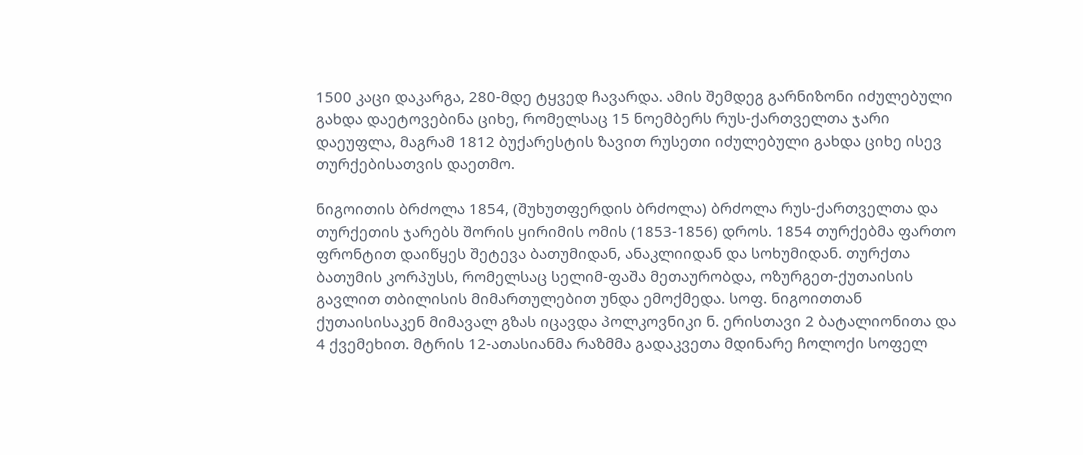1500 კაცი დაკარგა, 280-მდე ტყვედ ჩავარდა. ამის შემდეგ გარნიზონი იძულებული გახდა დაეტოვებინა ციხე, რომელსაც 15 ნოემბერს რუს-ქართველთა ჯარი დაეუფლა, მაგრამ 1812 ბუქარესტის ზავით რუსეთი იძულებული გახდა ციხე ისევ თურქებისათვის დაეთმო.

ნიგოითის ბრძოლა 1854, (შუხუთფერდის ბრძოლა) ბრძოლა რუს-ქართველთა და თურქეთის ჯარებს შორის ყირიმის ომის (1853-1856) დროს. 1854 თურქებმა ფართო ფრონტით დაიწყეს შეტევა ბათუმიდან, ანაკლიიდან და სოხუმიდან. თურქთა ბათუმის კორპუსს, რომელსაც სელიმ-ფაშა მეთაურობდა, ოზურგეთ-ქუთაისის გავლით თბილისის მიმართულებით უნდა ემოქმედა. სოფ. ნიგოითთან ქუთაისისაკენ მიმავალ გზას იცავდა პოლკოვნიკი ნ. ერისთავი 2 ბატალიონითა და 4 ქვემეხით. მტრის 12-ათასიანმა რაზმმა გადაკვეთა მდინარე ჩოლოქი სოფელ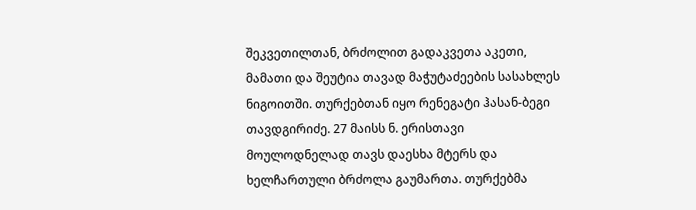შეკვეთილთან, ბრძოლით გადაკვეთა აკეთი, მამათი და შეუტია თავად მაჭუტაძეების სასახლეს ნიგოითში. თურქებთან იყო რენეგატი ჰასან-ბეგი თავდგირიძე. 27 მაისს ნ. ერისთავი მოულოდნელად თავს დაესხა მტერს და ხელჩართული ბრძოლა გაუმართა. თურქებმა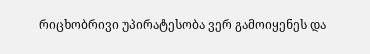რიცხობრივი უპირატესობა ვერ გამოიყენეს და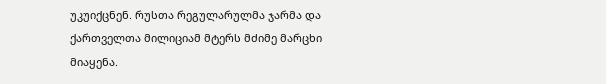უკუიქცნენ. რუსთა რეგულარულმა ჯარმა და ქართველთა მილიციამ მტერს მძიმე მარცხი მიაყენა.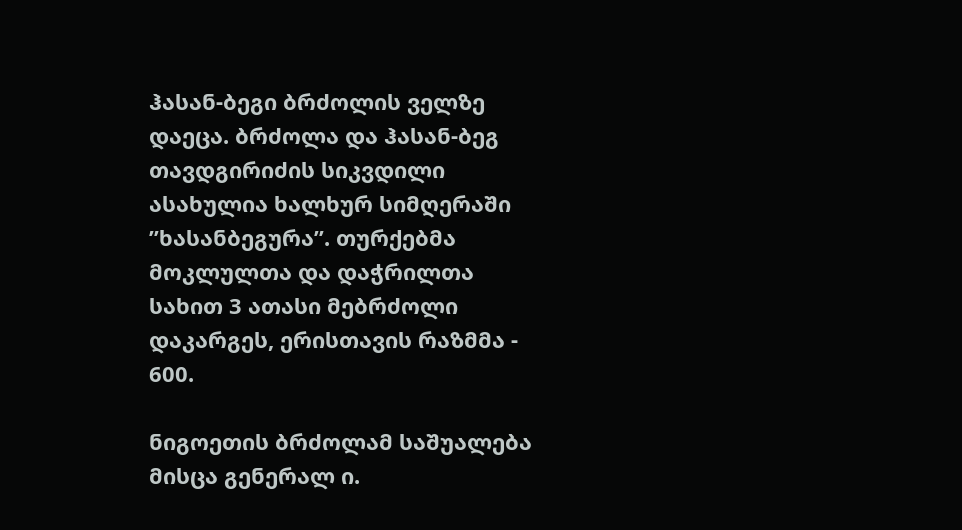ჰასან-ბეგი ბრძოლის ველზე დაეცა. ბრძოლა და ჰასან-ბეგ თავდგირიძის სიკვდილი ასახულია ხალხურ სიმღერაში ”ხასანბეგურა”. თურქებმა მოკლულთა და დაჭრილთა სახით 3 ათასი მებრძოლი დაკარგეს, ერისთავის რაზმმა - 600.

ნიგოეთის ბრძოლამ საშუალება მისცა გენერალ ი.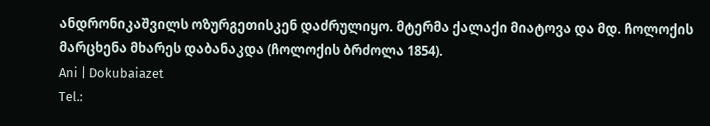ანდრონიკაშვილს ოზურგეთისკენ დაძრულიყო. მტერმა ქალაქი მიატოვა და მდ. ჩოლოქის მარცხენა მხარეს დაბანაკდა (ჩოლოქის ბრძოლა 1854).
Ani | Dokubaiazet
Tel.: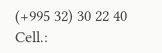(+995 32) 30 22 40
Cell.: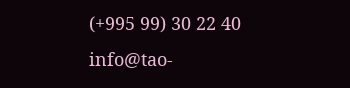(+995 99) 30 22 40
info@tao-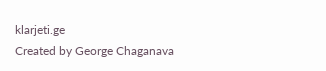klarjeti.ge
Created by George Chaganava